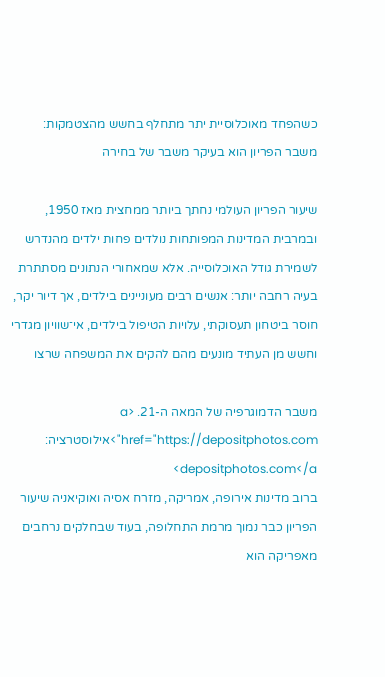כשהפחד מאוכלוסיית יתר מתחלף בחשש מהצטמקות: משבר הפריון הוא בעיקר משבר של בחירה

שיעור הפריון העולמי נחתך ביותר ממחצית מאז 1950, ובמרבית המדינות המפותחות נולדים פחות ילדים מהנדרש לשמירת גודל האוכלוסייה. אלא שמאחורי הנתונים מסתתרת בעיה רחבה יותר: אנשים רבים מעוניינים בילדים, אך דיור יקר, חוסר ביטחון תעסוקתי, עלויות הטיפול בילדים, אי־שוויון מגדרי וחשש מן העתיד מונעים מהם להקים את המשפחה שרצו

משבר הדמוגרפיה של המאה ה-21. <a href="https://depositphotos.com">אילוסטרציה: depositphotos.com</a>
ברוב מדינות אירופה, אמריקה, מזרח אסיה ואוקיאניה שיעור הפריון כבר נמוך מרמת התחלופה, בעוד שבחלקים נרחבים מאפריקה הוא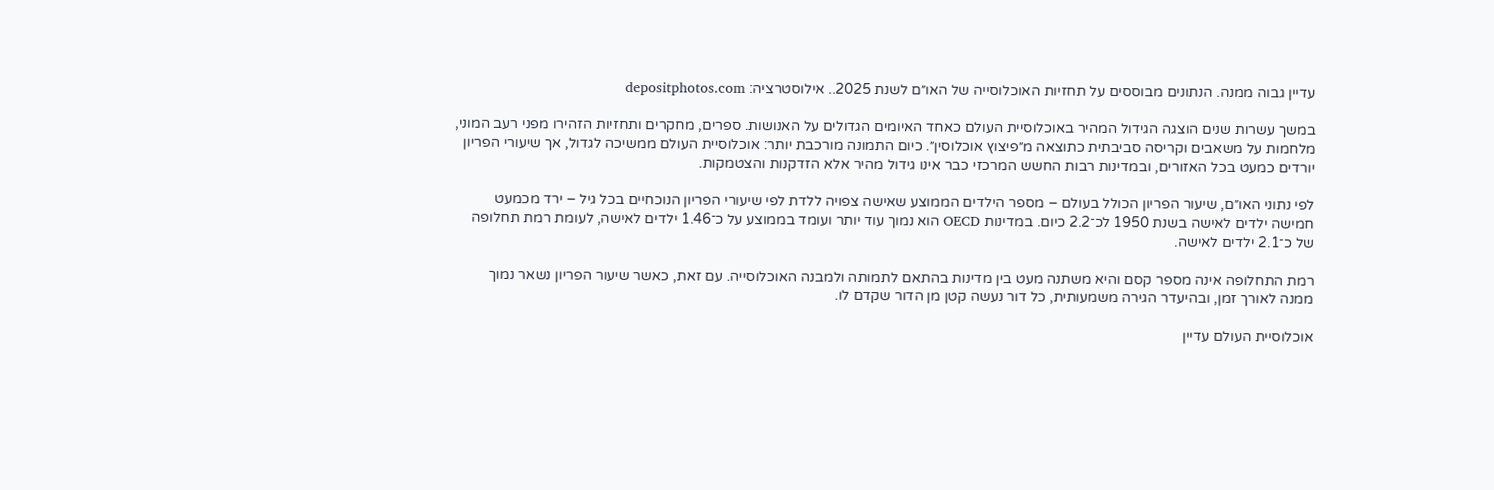עדיין גבוה ממנה. הנתונים מבוססים על תחזיות האוכלוסייה של האו״ם לשנת 2025.. אילוסטרציה: depositphotos.com

במשך עשרות שנים הוצגה הגידול המהיר באוכלוסיית העולם כאחד האיומים הגדולים על האנושות. ספרים, מחקרים ותחזיות הזהירו מפני רעב המוני, מלחמות על משאבים וקריסה סביבתית כתוצאה מ״פיצוץ אוכלוסין״. כיום התמונה מורכבת יותר: אוכלוסיית העולם ממשיכה לגדול, אך שיעורי הפריון יורדים כמעט בכל האזורים, ובמדינות רבות החשש המרכזי כבר אינו גידול מהיר אלא הזדקנות והצטמקות.

לפי נתוני האו״ם, שיעור הפריון הכולל בעולם – מספר הילדים הממוצע שאישה צפויה ללדת לפי שיעורי הפריון הנוכחיים בכל גיל – ירד מכמעט חמישה ילדים לאישה בשנת 1950 לכ־2.2 כיום. במדינות OECD הוא נמוך עוד יותר ועומד בממוצע על כ־1.46 ילדים לאישה, לעומת רמת תחלופה של כ־2.1 ילדים לאישה.

רמת התחלופה אינה מספר קסם והיא משתנה מעט בין מדינות בהתאם לתמותה ולמבנה האוכלוסייה. עם זאת, כאשר שיעור הפריון נשאר נמוך ממנה לאורך זמן, ובהיעדר הגירה משמעותית, כל דור נעשה קטן מן הדור שקדם לו.

אוכלוסיית העולם עדיין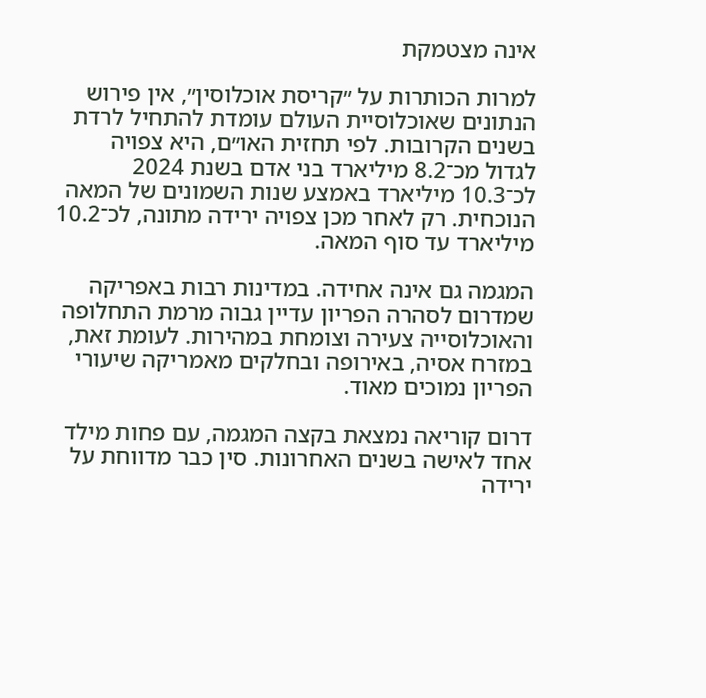אינה מצטמקת

למרות הכותרות על ״קריסת אוכלוסין״, אין פירוש הנתונים שאוכלוסיית העולם עומדת להתחיל לרדת בשנים הקרובות. לפי תחזית האו״ם, היא צפויה לגדול מכ־8.2 מיליארד בני אדם בשנת 2024 לכ־10.3 מיליארד באמצע שנות השמונים של המאה הנוכחית. רק לאחר מכן צפויה ירידה מתונה, לכ־10.2 מיליארד עד סוף המאה.

המגמה גם אינה אחידה. במדינות רבות באפריקה שמדרום לסהרה הפריון עדיין גבוה מרמת התחלופה והאוכלוסייה צעירה וצומחת במהירות. לעומת זאת, במזרח אסיה, באירופה ובחלקים מאמריקה שיעורי הפריון נמוכים מאוד.

דרום קוריאה נמצאת בקצה המגמה, עם פחות מילד אחד לאישה בשנים האחרונות. סין כבר מדווחת על ירידה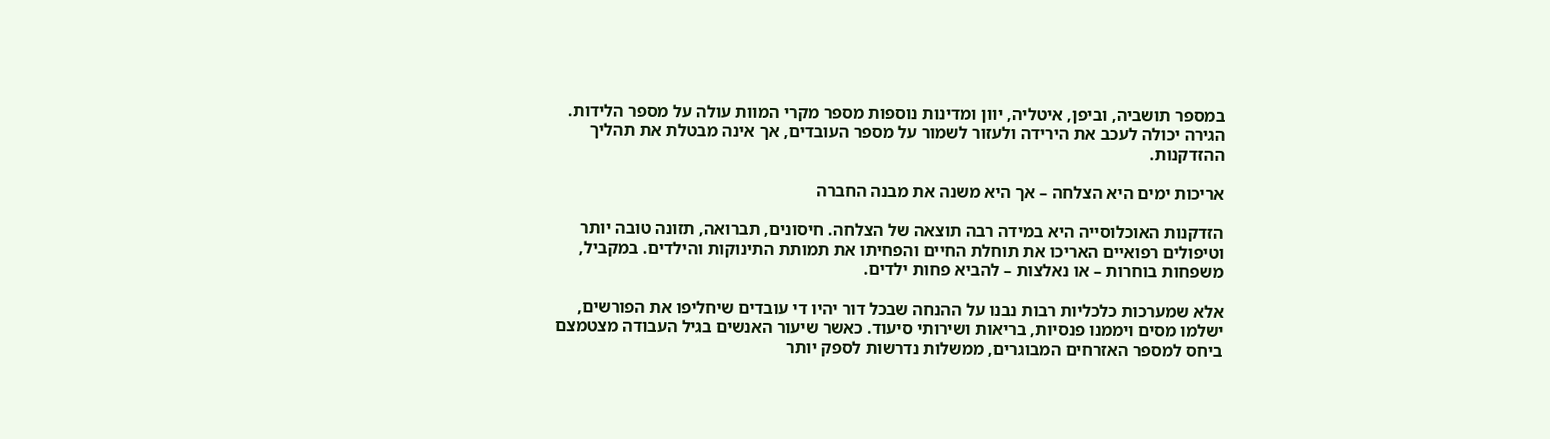במספר תושביה, וביפן, איטליה, יוון ומדינות נוספות מספר מקרי המוות עולה על מספר הלידות. הגירה יכולה לעכב את הירידה ולעזור לשמור על מספר העובדים, אך אינה מבטלת את תהליך ההזדקנות.

אריכות ימים היא הצלחה – אך היא משנה את מבנה החברה

הזדקנות האוכלוסייה היא במידה רבה תוצאה של הצלחה. חיסונים, תברואה, תזונה טובה יותר וטיפולים רפואיים האריכו את תוחלת החיים והפחיתו את תמותת התינוקות והילדים. במקביל, משפחות בוחרות – או נאלצות – להביא פחות ילדים.

אלא שמערכות כלכליות רבות נבנו על ההנחה שבכל דור יהיו די עובדים שיחליפו את הפורשים, ישלמו מסים ויממנו פנסיות, בריאות ושירותי סיעוד. כאשר שיעור האנשים בגיל העבודה מצטמצם ביחס למספר האזרחים המבוגרים, ממשלות נדרשות לספק יותר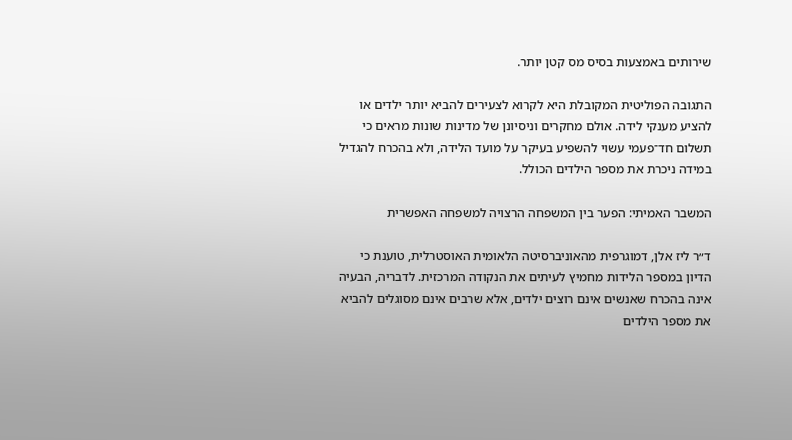שירותים באמצעות בסיס מס קטן יותר.

התגובה הפוליטית המקובלת היא לקרוא לצעירים להביא יותר ילדים או להציע מענקי לידה. אולם מחקרים וניסיונן של מדינות שונות מראים כי תשלום חד־פעמי עשוי להשפיע בעיקר על מועד הלידה, ולא בהכרח להגדיל במידה ניכרת את מספר הילדים הכולל.

המשבר האמיתי: הפער בין המשפחה הרצויה למשפחה האפשרית

ד״ר ליז אלן, דמוגרפית מהאוניברסיטה הלאומית האוסטרלית, טוענת כי הדיון במספר הלידות מחמיץ לעיתים את הנקודה המרכזית. לדבריה, הבעיה אינה בהכרח שאנשים אינם רוצים ילדים, אלא שרבים אינם מסוגלים להביא את מספר הילדים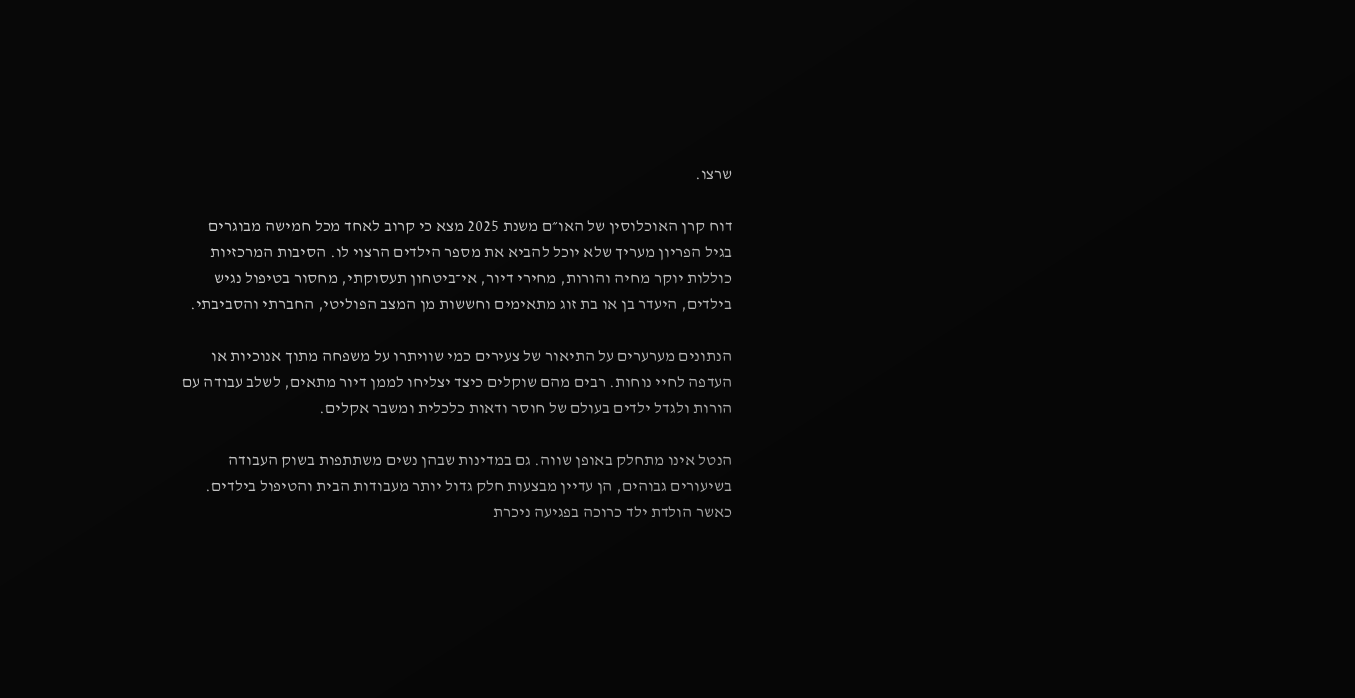שרצו.

דוח קרן האוכלוסין של האו״ם משנת 2025 מצא כי קרוב לאחד מכל חמישה מבוגרים בגיל הפריון מעריך שלא יוכל להביא את מספר הילדים הרצוי לו. הסיבות המרכזיות כוללות יוקר מחיה והורות, מחירי דיור, אי־ביטחון תעסוקתי, מחסור בטיפול נגיש בילדים, היעדר בן או בת זוג מתאימים וחששות מן המצב הפוליטי, החברתי והסביבתי.

הנתונים מערערים על התיאור של צעירים כמי שוויתרו על משפחה מתוך אנוכיות או העדפה לחיי נוחות. רבים מהם שוקלים כיצד יצליחו לממן דיור מתאים, לשלב עבודה עם הורות ולגדל ילדים בעולם של חוסר ודאות כלכלית ומשבר אקלים.

הנטל אינו מתחלק באופן שווה. גם במדינות שבהן נשים משתתפות בשוק העבודה בשיעורים גבוהים, הן עדיין מבצעות חלק גדול יותר מעבודות הבית והטיפול בילדים. כאשר הולדת ילד כרוכה בפגיעה ניכרת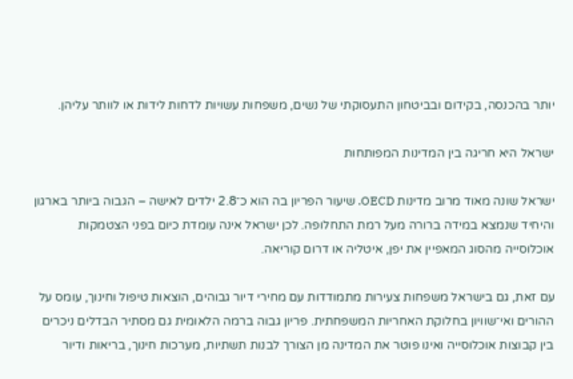יותר בהכנסה, בקידום ובביטחון התעסוקתי של נשים, משפחות עשויות לדחות לידות או לוותר עליהן.

ישראל היא חריגה בין המדינות המפותחות

ישראל שונה מאוד מרוב מדינות OECD. שיעור הפריון בה הוא כ־2.8 ילדים לאישה – הגבוה ביותר בארגון והיחיד שנמצא במידה ברורה מעל רמת התחלופה. לכן ישראל אינה עומדת כיום בפני הצטמקות אוכלוסייה מהסוג המאפיין את יפן, איטליה או דרום קוריאה.

עם זאת, גם בישראל משפחות צעירות מתמודדות עם מחירי דיור גבוהים, הוצאות טיפול וחינוך, עומס על ההורים ואי־שוויון בחלוקת האחריות המשפחתית. פריון גבוה ברמה הלאומית גם מסתיר הבדלים ניכרים בין קבוצות אוכלוסייה ואינו פוטר את המדינה מן הצורך לבנות תשתיות, מערכות חינוך, בריאות ודיור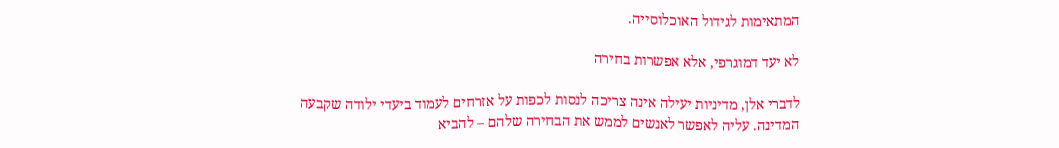המתאימות לגידול האוכלוסייה.

לא יעד דמוגרפי, אלא אפשרות בחירה

לדברי אלן, מדיניות יעילה אינה צריכה לנסות לכפות על אזרחים לעמוד ביעדי ילודה שקבעה המדינה. עליה לאפשר לאנשים לממש את הבחירה שלהם – להביא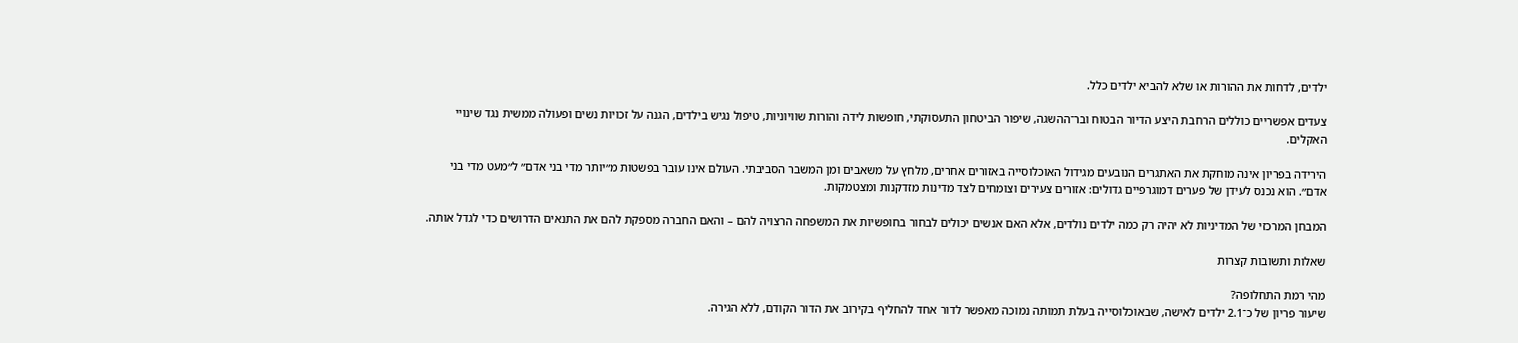ילדים, לדחות את ההורות או שלא להביא ילדים כלל.

צעדים אפשריים כוללים הרחבת היצע הדיור הבטוח ובר־ההשגה, שיפור הביטחון התעסוקתי, חופשות לידה והורות שוויוניות, טיפול נגיש בילדים, הגנה על זכויות נשים ופעולה ממשית נגד שינויי האקלים.

הירידה בפריון אינה מוחקת את האתגרים הנובעים מגידול האוכלוסייה באזורים אחרים, מלחץ על משאבים ומן המשבר הסביבתי. העולם אינו עובר בפשטות מ״יותר מדי בני אדם״ ל״מעט מדי בני אדם״. הוא נכנס לעידן של פערים דמוגרפיים גדולים: אזורים צעירים וצומחים לצד מדינות מזדקנות ומצטמקות.

המבחן המרכזי של המדיניות לא יהיה רק כמה ילדים נולדים, אלא האם אנשים יכולים לבחור בחופשיות את המשפחה הרצויה להם – והאם החברה מספקת להם את התנאים הדרושים כדי לגדל אותה.

שאלות ותשובות קצרות

מהי רמת התחלופה?
שיעור פריון של כ־2.1 ילדים לאישה, שבאוכלוסייה בעלת תמותה נמוכה מאפשר לדור אחד להחליף בקירוב את הדור הקודם, ללא הגירה.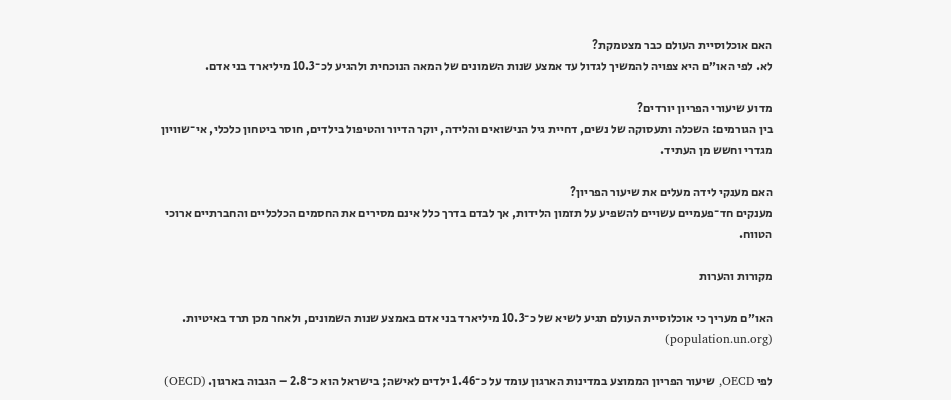האם אוכלוסיית העולם כבר מצטמקת?
לא. לפי האו״ם היא צפויה להמשיך לגדול עד אמצע שנות השמונים של המאה הנוכחית ולהגיע לכ־10.3 מיליארד בני אדם.

מדוע שיעורי הפריון יורדים?
בין הגורמים: השכלה ותעסוקה של נשים, דחיית גיל הנישואים והלידה, יוקר הדיור והטיפול בילדים, חוסר ביטחון כלכלי, אי־שוויון מגדרי וחשש מן העתיד.

האם מענקי לידה מעלים את שיעור הפריון?
מענקים חד־פעמיים עשויים להשפיע על תזמון הלידות, אך לבדם בדרך כלל אינם מסירים את החסמים הכלכליים והחברתיים ארוכי הטווח.

מקורות והערות

האו״ם מעריך כי אוכלוסיית העולם תגיע לשיא של כ־10.3 מיליארד בני אדם באמצע שנות השמונים, ולאחר מכן תרד באיטיות. (population.un.org)

לפי OECD, שיעור הפריון הממוצע במדינות הארגון עומד על כ־1.46 ילדים לאישה; בישראל הוא כ־2.8 – הגבוה בארגון. (OECD)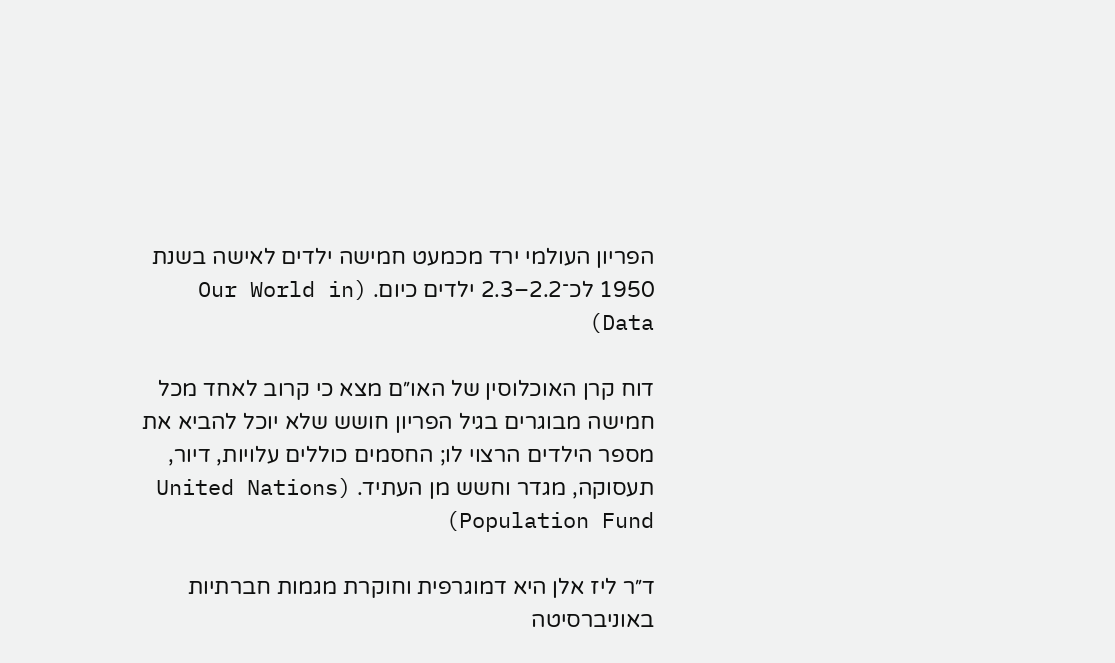הפריון העולמי ירד מכמעט חמישה ילדים לאישה בשנת 1950 לכ־2.2–2.3 ילדים כיום. (Our World in Data)

דוח קרן האוכלוסין של האו״ם מצא כי קרוב לאחד מכל חמישה מבוגרים בגיל הפריון חושש שלא יוכל להביא את מספר הילדים הרצוי לו; החסמים כוללים עלויות, דיור, תעסוקה, מגדר וחשש מן העתיד. (United Nations Population Fund)

ד״ר ליז אלן היא דמוגרפית וחוקרת מגמות חברתיות באוניברסיטה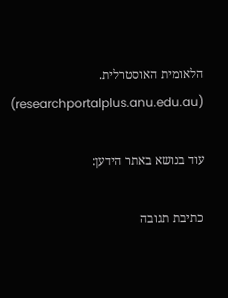הלאומית האוסטרלית. (researchportalplus.anu.edu.au)

עוד בנושא באתר הידען:

כתיבת תגובה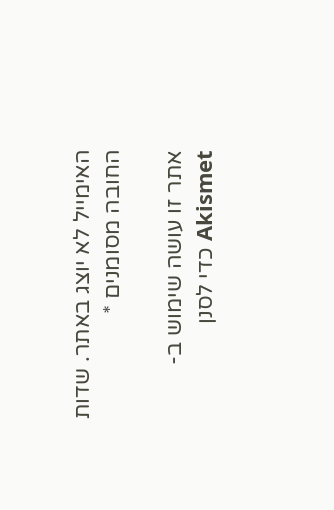האימייל לא יוצג באתר. שדות החובה מסומנים *

אתר זו עושה שימוש ב-Akismet כדי לסנן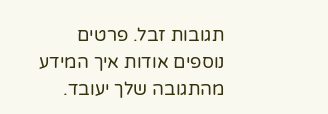תגובות זבל. פרטים נוספים אודות איך המידע מהתגובה שלך יעובד.